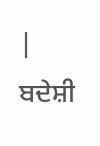|
ਬਦੇਸ਼ੀ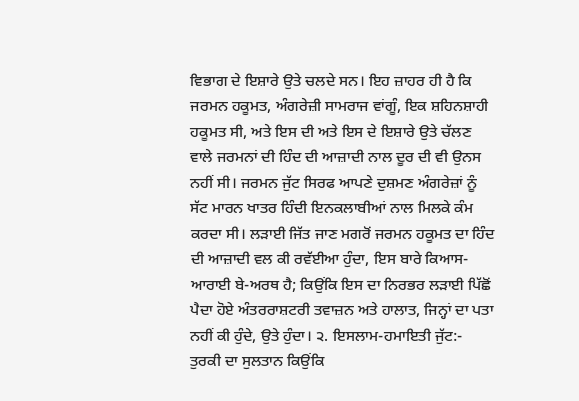ਵਿਭਾਗ ਦੇ ਇਸ਼ਾਰੇ ਉਤੇ ਚਲਦੇ ਸਨ। ਇਹ ਜ਼ਾਹਰ ਹੀ ਹੈ ਕਿ ਜਰਮਨ ਹਕੂਮਤ, ਅੰਗਰੇਜ਼ੀ ਸਾਮਰਾਜ ਵਾਂਗੂੰ, ਇਕ ਸ਼ਹਿਨਸ਼ਾਹੀ ਹਕੂਮਤ ਸੀ, ਅਤੇ ਇਸ ਦੀ ਅਤੇ ਇਸ ਦੇ ਇਸ਼ਾਰੇ ਉਤੇ ਚੱਲਣ ਵਾਲੇ ਜਰਮਨਾਂ ਦੀ ਹਿੰਦ ਦੀ ਆਜ਼ਾਦੀ ਨਾਲ ਦੂਰ ਦੀ ਵੀ ਉਨਸ ਨਹੀਂ ਸੀ। ਜਰਮਨ ਜੁੱਟ ਸਿਰਫ ਆਪਣੇ ਦੁਸ਼ਮਣ ਅੰਗਰੇਜ਼ਾਂ ਨੂੰ ਸੱਟ ਮਾਰਨ ਖਾਤਰ ਹਿੰਦੀ ਇਨਕਲਾਬੀਆਂ ਨਾਲ ਮਿਲਕੇ ਕੰਮ ਕਰਦਾ ਸੀ। ਲੜਾਈ ਜਿੱਤ ਜਾਣ ਮਗਰੋਂ ਜਰਮਨ ਹਕੂਮਤ ਦਾ ਹਿੰਦ ਦੀ ਆਜ਼ਾਦੀ ਵਲ ਕੀ ਰਵੱਈਆ ਹੁੰਦਾ, ਇਸ ਬਾਰੇ ਕਿਆਸ-ਆਰਾਈ ਬੇ-ਅਰਥ ਹੈ; ਕਿਉਂਕਿ ਇਸ ਦਾ ਨਿਰਭਰ ਲੜਾਈ ਪਿੱਛੋਂ ਪੈਦਾ ਹੋਏ ਅੰਤਰਰਾਸ਼ਟਰੀ ਤਵਾਜ਼ਨ ਅਤੇ ਹਾਲਾਤ, ਜਿਨ੍ਹਾਂ ਦਾ ਪਤਾ ਨਹੀਂ ਕੀ ਹੁੰਦੇ, ਉਤੇ ਹੁੰਦਾ। ੨. ਇਸਲਾਮ-ਹਮਾਇਤੀ ਜੁੱਟ:- ਤੁਰਕੀ ਦਾ ਸੁਲਤਾਨ ਕਿਉਂਕਿ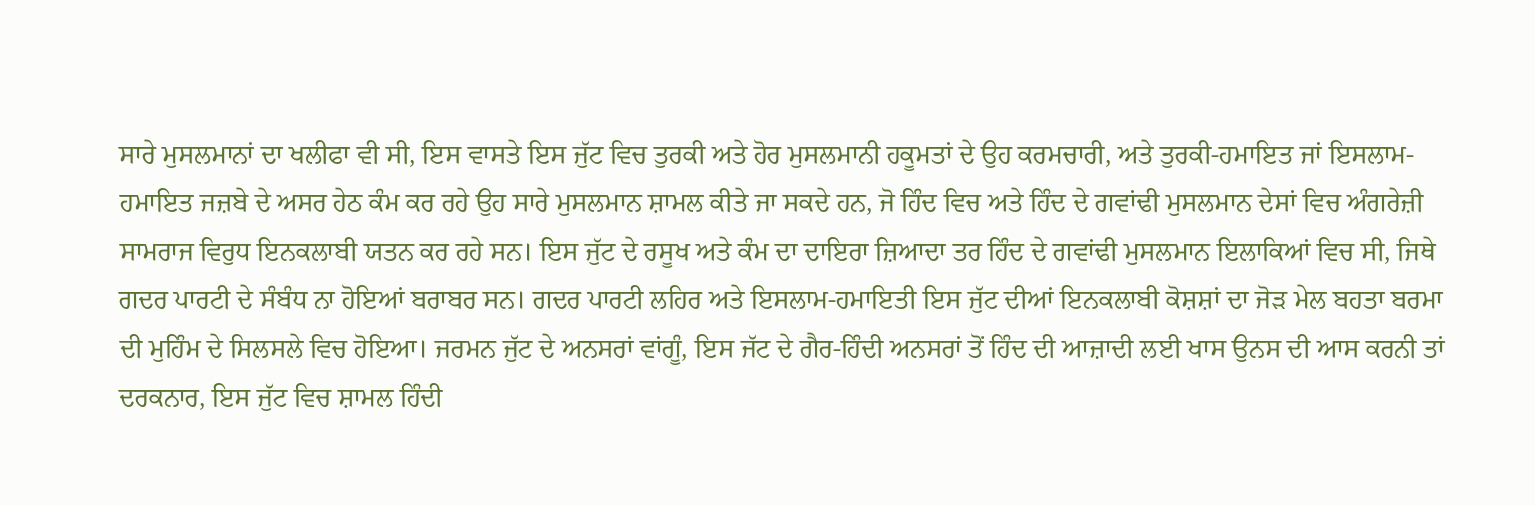ਸਾਰੇ ਮੁਸਲਮਾਨਾਂ ਦਾ ਖਲੀਫਾ ਵੀ ਸੀ, ਇਸ ਵਾਸਤੇ ਇਸ ਜੁੱਟ ਵਿਚ ਤੁਰਕੀ ਅਤੇ ਹੋਰ ਮੁਸਲਮਾਨੀ ਹਕੂਮਤਾਂ ਦੇ ਉਹ ਕਰਮਚਾਰੀ, ਅਤੇ ਤੁਰਕੀ-ਹਮਾਇਤ ਜਾਂ ਇਸਲਾਮ-ਹਮਾਇਤ ਜਜ਼ਬੇ ਦੇ ਅਸਰ ਹੇਠ ਕੰਮ ਕਰ ਰਹੇ ਉਹ ਸਾਰੇ ਮੁਸਲਮਾਨ ਸ਼ਾਮਲ ਕੀਤੇ ਜਾ ਸਕਦੇ ਹਨ, ਜੋ ਹਿੰਦ ਵਿਚ ਅਤੇ ਹਿੰਦ ਦੇ ਗਵਾਂਢੀ ਮੁਸਲਮਾਨ ਦੇਸਾਂ ਵਿਚ ਅੰਗਰੇਜ਼ੀ ਸਾਮਰਾਜ ਵਿਰੁਧ ਇਨਕਲਾਬੀ ਯਤਨ ਕਰ ਰਹੇ ਸਨ। ਇਸ ਜੁੱਟ ਦੇ ਰਸੂਖ ਅਤੇ ਕੰਮ ਦਾ ਦਾਇਰਾ ਜ਼ਿਆਦਾ ਤਰ ਹਿੰਦ ਦੇ ਗਵਾਂਢੀ ਮੁਸਲਮਾਨ ਇਲਾਕਿਆਂ ਵਿਚ ਸੀ, ਜਿਥੇ ਗਦਰ ਪਾਰਟੀ ਦੇ ਸੰਬੰਧ ਨਾ ਹੋਇਆਂ ਬਰਾਬਰ ਸਨ। ਗਦਰ ਪਾਰਟੀ ਲਹਿਰ ਅਤੇ ਇਸਲਾਮ-ਹਮਾਇਤੀ ਇਸ ਜੁੱਟ ਦੀਆਂ ਇਨਕਲਾਬੀ ਕੋਸ਼ਸ਼ਾਂ ਦਾ ਜੋੜ ਮੇਲ ਬਹਤਾ ਬਰਮਾ ਦੀ ਮੁਹਿੰਮ ਦੇ ਸਿਲਸਲੇ ਵਿਚ ਹੋਇਆ। ਜਰਮਨ ਜੁੱਟ ਦੇ ਅਨਸਰਾਂ ਵਾਂਗੂੰ, ਇਸ ਜੱਟ ਦੇ ਗੈਰ-ਹਿੰਦੀ ਅਨਸਰਾਂ ਤੋਂ ਹਿੰਦ ਦੀ ਆਜ਼ਾਦੀ ਲਈ ਖਾਸ ਉਨਸ ਦੀ ਆਸ ਕਰਨੀ ਤਾਂ ਦਰਕਨਾਰ, ਇਸ ਜੁੱਟ ਵਿਚ ਸ਼ਾਮਲ ਹਿੰਦੀ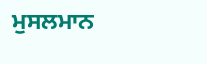ਮੁਸਲਮਾਨ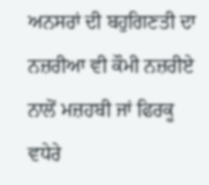ਅਨਸਰਾਂ ਦੀ ਬਹੁਗਿਣਤੀ ਦਾ ਨਜ਼ਰੀਆ ਵੀ ਕੌਮੀ ਨਜ਼ਰੀਏ ਨਾਲੋਂ ਮਜ਼ਹਬੀ ਜਾਂ ਫਿਰਕੂ ਵਧੇਰੇ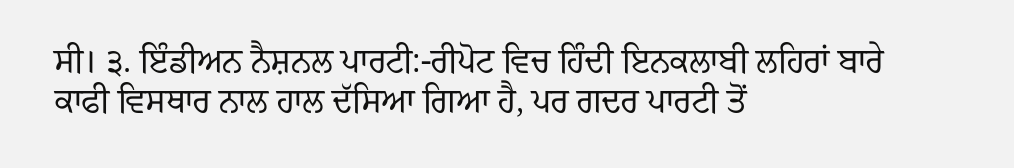ਸੀ। ੩. ਇੰਡੀਅਨ ਨੈਸ਼ਨਲ ਪਾਰਟੀ:-ਰੀਪੋਟ ਵਿਚ ਹਿੰਦੀ ਇਨਕਲਾਬੀ ਲਹਿਰਾਂ ਬਾਰੇ ਕਾਫੀ ਵਿਸਥਾਰ ਨਾਲ ਹਾਲ ਦੱਸਿਆ ਗਿਆ ਹੈ, ਪਰ ਗਦਰ ਪਾਰਟੀ ਤੋਂ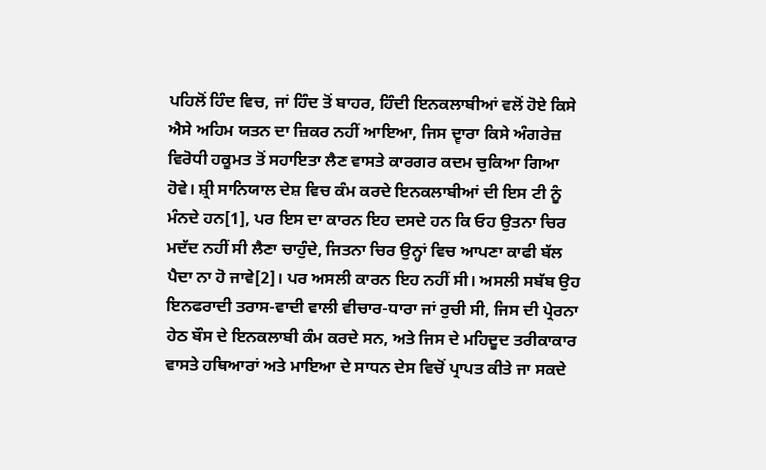ਪਹਿਲੋਂ ਹਿੰਦ ਵਿਚ, ਜਾਂ ਹਿੰਦ ਤੋਂ ਬਾਹਰ, ਹਿੰਦੀ ਇਨਕਲਾਬੀਆਂ ਵਲੋਂ ਹੋਏ ਕਿਸੇ ਐਸੇ ਅਹਿਮ ਯਤਨ ਦਾ ਜ਼ਿਕਰ ਨਹੀਂ ਆਇਆ, ਜਿਸ ਦ੍ਵਾਰਾ ਕਿਸੇ ਅੰਗਰੇਜ਼ ਵਿਰੋਧੀ ਹਕੂਮਤ ਤੋਂ ਸਹਾਇਤਾ ਲੈਣ ਵਾਸਤੇ ਕਾਰਗਰ ਕਦਮ ਚੁਕਿਆ ਗਿਆ ਹੋਵੇ। ਸ਼੍ਰੀ ਸਾਨਿਯਾਲ ਦੇਸ਼ ਵਿਚ ਕੰਮ ਕਰਦੇ ਇਨਕਲਾਬੀਆਂ ਦੀ ਇਸ ਟੀ ਨੂੰ ਮੰਨਦੇ ਹਨ[1], ਪਰ ਇਸ ਦਾ ਕਾਰਨ ਇਹ ਦਸਦੇ ਹਨ ਕਿ ਓਹ ਉਤਨਾ ਚਿਰ ਮਦੱਦ ਨਹੀਂ ਸੀ ਲੈਣਾ ਚਾਹੁੰਦੇ, ਜਿਤਨਾ ਚਿਰ ਉਨ੍ਹਾਂ ਵਿਚ ਆਪਣਾ ਕਾਫੀ ਬੱਲ ਪੈਦਾ ਨਾ ਹੋ ਜਾਵੇ[2]। ਪਰ ਅਸਲੀ ਕਾਰਨ ਇਹ ਨਹੀਂ ਸੀ। ਅਸਲੀ ਸਬੱਬ ਉਹ ਇਨਫਰਾਦੀ ਤਰਾਸ-ਵਾਦੀ ਵਾਲੀ ਵੀਚਾਰ-ਧਾਰਾ ਜਾਂ ਰੁਚੀ ਸੀ, ਜਿਸ ਦੀ ਪ੍ਰੇਰਨਾ ਹੇਠ ਬੌਸ ਦੇ ਇਨਕਲਾਬੀ ਕੰਮ ਕਰਦੇ ਸਨ, ਅਤੇ ਜਿਸ ਦੇ ਮਹਿਦੂਦ ਤਰੀਕਾਕਾਰ ਵਾਸਤੇ ਹਥਿਆਰਾਂ ਅਤੇ ਮਾਇਆ ਦੇ ਸਾਧਨ ਦੇਸ ਵਿਚੋਂ ਪ੍ਰਾਪਤ ਕੀਤੇ ਜਾ ਸਕਦੇ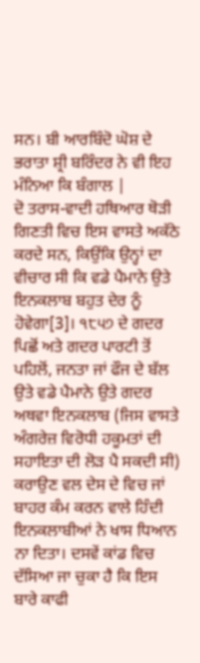ਸਨ। ਬੀ ਆਰਬਿੰਦੋ ਘੋਸ਼ ਦੇ ਭਰਾਤਾ ਸ਼੍ਰੀ ਬਰਿੰਦਰ ਨੇ ਵੀ ਇਹ ਮੰਨਿਆ ਕਿ ਬੰਗਾਲ |
ਦੋ ਤਰਾਸ-ਵਾਦੀ ਹਥਿਆਰ ਥੋੜੀ ਗਿਣਤੀ ਵਿਚ ਇਸ ਵਾਸਤੇ ਅਕੱਠੇ ਕਰਦੇ ਸਨ, ਕਿਉਂਕਿ ਉਨ੍ਹਾਂ ਦਾ ਵੀਚਾਰ ਸੀ ਕਿ ਵਡੇ ਪੈਮਾਨੇ ਉਤੇ ਇਨਕਲਾਬ ਬਹੁਤ ਦੇਰ ਨੂੰ ਹੋਵੇਗਾ[3]। ੧੮੫੭ ਦੇ ਗਦਰ ਪਿਛੋਂ ਅਤੇ ਗਦਰ ਪਾਰਟੀ ਤੋਂ ਪਹਿਲੋਂ, ਜਨਤਾ ਜਾਂ ਫੌਜ ਦੇ ਬੱਲ ਉਤੇ ਵਡੇ ਪੈਮਾਨੇ ਉਤੇ ਗਦਰ ਅਥਵਾ ਇਨਕਲਾਬ (ਜਿਸ ਵਾਸਤੇ ਅੰਗਰੇਜ਼ ਵਿਰੋਧੀ ਹਕੂਮਤਾਂ ਦੀ ਸਹਾਇਤਾ ਦੀ ਲੋੜ ਪੈ ਸਕਦੀ ਸੀ) ਕਰਾਉਣ ਵਲ ਦੇਸ ਦੇ ਵਿਚ ਜਾਂ ਬਾਹਰ ਕੰਮ ਕਰਨ ਵਾਲੇ ਹਿੰਦੀ ਇਨਕਲਾਬੀਆਂ ਨੇ ਖਾਸ ਧਿਆਨ ਨਾ ਦਿਤਾ। ਦਸਵੇਂ ਕਾਂਡ ਵਿਚ ਦੱਸਿਆ ਜਾ ਚੁਕਾ ਹੈ ਕਿ ਇਸ ਬਾਰੇ ਕਾਫੀ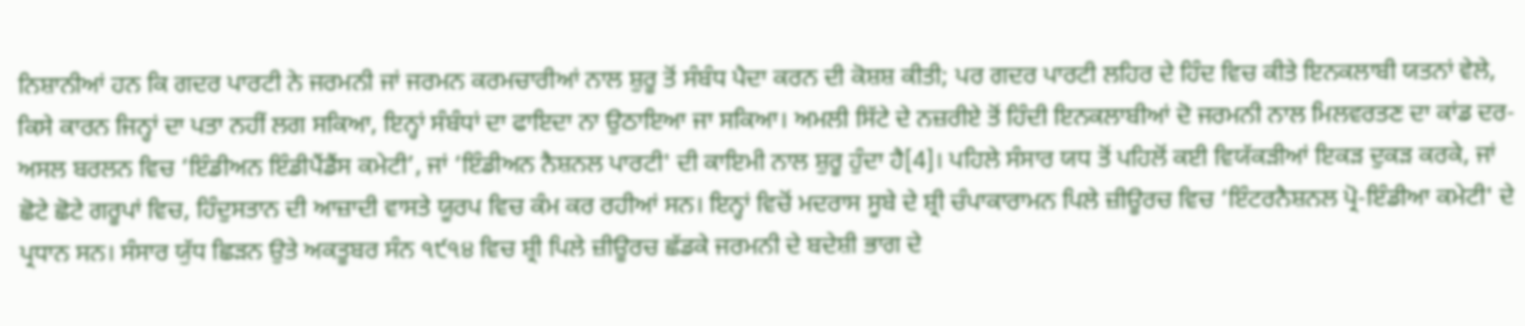ਨਿਸ਼ਾਨੀਆਂ ਹਨ ਕਿ ਗਦਰ ਪਾਰਟੀ ਨੇ ਜਰਮਨੀ ਜਾਂ ਜਰਮਨ ਕਰਮਚਾਰੀਆਂ ਨਾਲ ਸ਼ੁਰੂ ਤੋਂ ਸੰਬੰਧ ਪੈਦਾ ਕਰਨ ਦੀ ਕੋਸ਼ਸ਼ ਕੀਤੀ; ਪਰ ਗਦਰ ਪਾਰਟੀ ਲਹਿਰ ਦੇ ਹਿੰਦ ਵਿਚ ਕੀਤੇ ਇਨਕਲਾਬੀ ਯਤਨਾਂ ਵੇਲੇ, ਕਿਸੇ ਕਾਰਨ ਜਿਨ੍ਹਾਂ ਦਾ ਪਤਾ ਨਹੀਂ ਲਗ ਸਕਿਆ, ਇਨ੍ਹਾਂ ਸੰਬੰਧਾਂ ਦਾ ਫਾਇਦਾ ਨਾ ਉਠਾਇਆ ਜਾ ਸਕਿਆ। ਅਮਲੀ ਸਿੱਟੇ ਦੇ ਨਜ਼ਰੀਏ ਤੋਂ ਹਿੰਦੀ ਇਨਕਲਾਬੀਆਂ ਦੋ ਜਰਮਨੀ ਨਾਲ ਮਿਲਵਰਤਣ ਦਾ ਕਾਂਡ ਦਰ-ਅਸਲ ਬਰਲਨ ਵਿਚ ‘ਇੰਡੀਅਨ ਇੰਡੀਪੈਂਡੈਂਸ ਕਮੇਟੀ’, ਜਾਂ ‘ਇੰਡੀਅਨ ਨੈਸ਼ਨਲ ਪਾਰਟੀ' ਦੀ ਕਾਇਮੀ ਨਾਲ ਸ਼ੁਰੂ ਹੁੰਦਾ ਹੈ[4]। ਪਹਿਲੇ ਸੰਸਾਰ ਯਧ ਤੋਂ ਪਹਿਲੋਂ ਕਈ ਵਿਯੱਕੜੀਆਂ ਇਕੜ ਦੁਕੜ ਕਰਕੇ, ਜਾਂ ਛੋਟੇ ਛੋਟੇ ਗਰੂਪਾਂ ਵਿਚ, ਹਿੰਦੁਸਤਾਨ ਦੀ ਆਜ਼ਾਦੀ ਵਾਸਤੇ ਯੂਰਪ ਵਿਚ ਕੰਮ ਕਰ ਰਹੀਆਂ ਸਨ। ਇਨ੍ਹਾਂ ਵਿਚੋਂ ਮਦਰਾਸ ਸੂਬੇ ਦੇ ਸ਼੍ਰੀ ਚੰਪਾਕਾਰਾਮਨ ਪਿਲੇ ਜ਼ੀਊਰਚ ਵਿਚ ‘ਇੰਟਰਨੈਸ਼ਨਲ ਪ੍ਰੋ-ਇੰਡੀਆ ਕਮੇਟੀ' ਦੇ ਪ੍ਰਧਾਨ ਸਨ। ਸੰਸਾਰ ਯੁੱਧ ਛਿੜਨ ਉਤੇ ਅਕਤੂਬਰ ਸੰਨ ੧੯੧੪ ਵਿਚ ਸ਼੍ਰੀ ਪਿਲੇ ਜ਼ੀਊਰਚ ਛੱਡਕੇ ਜਰਮਨੀ ਦੇ ਬਦੇਸ਼ੀ ਭਾਗ ਦੇ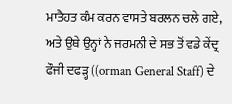ਮਾਤੈਹਤ ਕੰਮ ਕਰਨ ਵਾਸਤੇ ਬਰਲਨ ਚਲੇ ਗਏ, ਅਤੇ ਉਥੇ ਉਨ੍ਹਾਂ ਨੇ ਜਰਮਨੀ ਦੇ ਸਭ ਤੋਂ ਵਡੇ ਕੇਂਦ੍ਰ ਫੌਜੀ ਦਫੜ੍ਹ ((orman General Staff) ਦੇ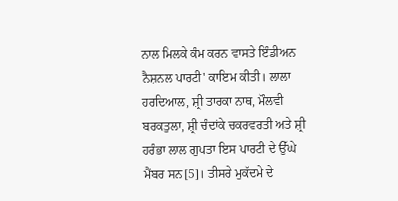ਨਾਲ ਮਿਲਕੇ ਕੰਮ ਕਰਨ ਵਾਸਤੇ ਇੰਡੀਅਨ ਨੈਸ਼ਨਲ ਪਾਰਟੀ' ਕਾਇਮ ਕੀਤੀ। ਲਾਲਾ ਹਰਦਿਆਲ, ਸ਼੍ਰੀ ਤਾਰਕਾ ਨਾਥ, ਮੌਲਵੀ ਬਰਕਤੁਲਾ, ਸ਼੍ਰੀ ਚੰਦਾਂਕੇ ਚਕਰਵਰਤੀ ਅਤੇ ਸ਼੍ਰੀ ਹਰੰਭਾ ਲਾਲ ਗੁਪਤਾ ਇਸ ਪਾਰਟੀ ਦੇ ਉੱਘੇ ਮੈਂਬਰ ਸਨ[5]। ਤੀਸਰੇ ਮੁਕੱਦਮੇ ਦੇ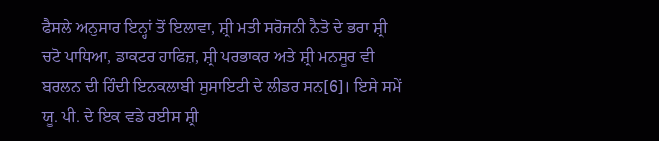ਫੈਸਲੇ ਅਨੁਸਾਰ ਇਨ੍ਹਾਂ ਤੋਂ ਇਲਾਵਾ, ਸ਼੍ਰੀ ਮਤੀ ਸਰੋਜਨੀ ਨੈਤੋ ਦੇ ਭਰਾ ਸ਼੍ਰੀ ਚਟੋ ਪਾਧਿਆ, ਡਾਕਟਰ ਹਾਫਿਜ਼, ਸ਼੍ਰੀ ਪਰਭਾਕਰ ਅਤੇ ਸ਼੍ਰੀ ਮਨਸੂਰ ਵੀ ਬਰਲਨ ਦੀ ਹਿੰਦੀ ਇਨਕਲਾਬੀ ਸੁਸਾਇਟੀ ਦੇ ਲੀਡਰ ਸਨ[6]। ਇਸੇ ਸਮੇਂ ਯੂ. ਪੀ. ਦੇ ਇਕ ਵਡੇ ਰਈਸ ਸ਼੍ਰੀ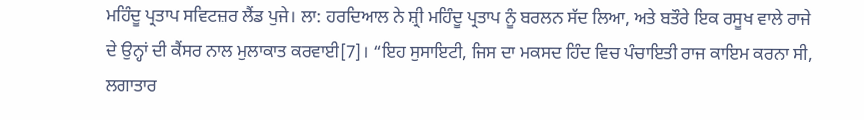ਮਹਿੰਦੂ ਪ੍ਰਤਾਪ ਸਵਿਟਜ਼ਰ ਲੈਂਡ ਪੁਜੇ। ਲਾ: ਹਰਦਿਆਲ ਨੇ ਸ਼੍ਰੀ ਮਹਿੰਦੂ ਪ੍ਰਤਾਪ ਨੂੰ ਬਰਲਨ ਸੱਦ ਲਿਆ, ਅਤੇ ਬਤੌਰੇ ਇਕ ਰਸੂਖ ਵਾਲੇ ਰਾਜੇ ਦੇ ਉਨ੍ਹਾਂ ਦੀ ਕੈਂਸਰ ਨਾਲ ਮੁਲਾਕਾਤ ਕਰਵਾਈ[7]। “ਇਹ ਸੁਸਾਇਟੀ, ਜਿਸ ਦਾ ਮਕਸਦ ਹਿੰਦ ਵਿਚ ਪੰਚਾਇਤੀ ਰਾਜ ਕਾਇਮ ਕਰਨਾ ਸੀ, ਲਗਾਤਾਰ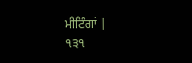ਮੀਟਿੰਗਾਂ |
੧੩੧